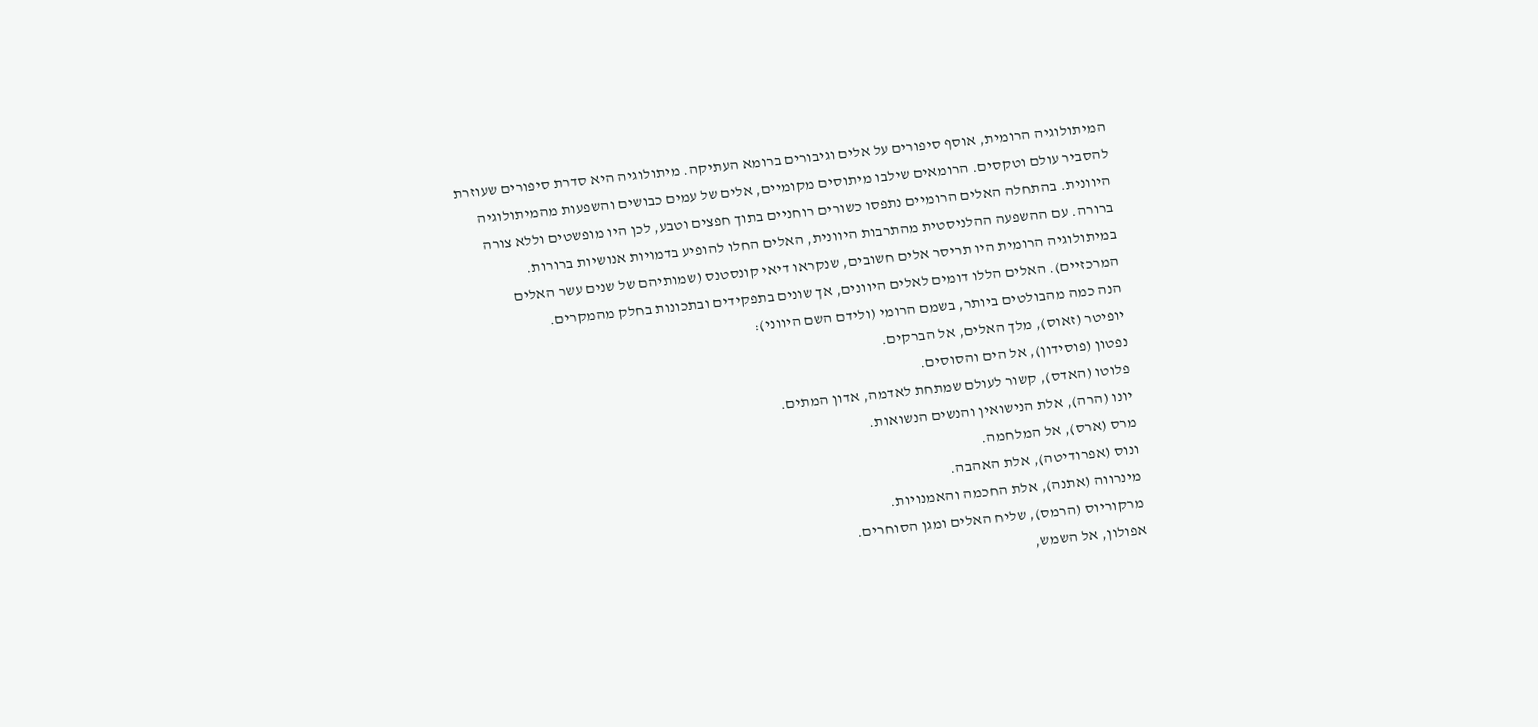המיתולוגיה הרומית, אוסף סיפורים על אלים וגיבורים ברומא העתיקה. מיתולוגיה היא סדרת סיפורים שעוזרת להסביר עולם וטקסים. הרומאים שילבו מיתוסים מקומיים, אלים של עמים כבושים והשפעות מהמיתולוגיה היוונית. בהתחלה האלים הרומיים נתפסו כשורים רוחניים בתוך חפצים וטבע, לכן היו מופשטים וללא צורה ברורה. עם ההשפעה ההלניסטית מהתרבות היוונית, האלים החלו להופיע בדמויות אנושיות ברורות.
במיתולוגיה הרומית היו תריסר אלים חשובים, שנקראו דיאי קונסטנס (שמותיהם של שנים עשר האלים המרכזיים). האלים הללו דומים לאלים היוונים, אך שונים בתפקידים ובתכונות בחלק מהמקרים.
הנה כמה מהבולטים ביותר, בשמם הרומי (ולידם השם היווני):
יופיטר (זאוס), מלך האלים, אל הברקים.
נפטון (פוסידון), אל הים והסוסים.
פלוטו (האדס), קשור לעולם שמתחת לאדמה, אדון המתים.
יונו (הרה), אלת הנישואין והנשים הנשואות.
מרס (ארס), אל המלחמה.
ונוס (אפרודיטה), אלת האהבה.
מינרווה (אתנה), אלת החכמה והאמנויות.
מרקוריוס (הרמס), שליח האלים ומגן הסוחרים.
אפולון, אל השמש,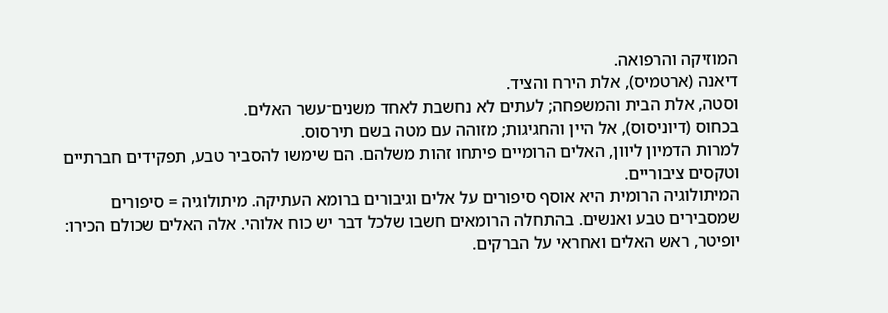המוזיקה והרפואה.
דיאנה (ארטמיס), אלת הירח והציד.
וסטה, אלת הבית והמשפחה; לעתים לא נחשבת לאחד משנים־עשר האלים.
בכחוס (דיוניסוס), אל היין והחגיגות; מזוהה עם מטה בשם תירסוס.
למרות הדמיון ליוון, האלים הרומיים פיתחו זהות משלהם. הם שימשו להסביר טבע, תפקידים חברתיים וטקסים ציבוריים.
המיתולוגיה הרומית היא אוסף סיפורים על אלים וגיבורים ברומא העתיקה. מיתולוגיה = סיפורים שמסבירים טבע ואנשים. בהתחלה הרומאים חשבו שלכל דבר יש כוח אלוהי. אלה האלים שכולם הכירו:
יופיטר, ראש האלים ואחראי על הברקים.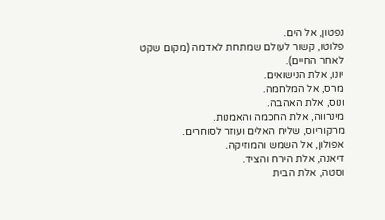נפטון, אל הים.
פלוטו, קשור לעולם שמתחת לאדמה (מקום שקט לאחר החיים).
יונו, אלת הנישואים.
מרס, אל המלחמה.
ונוס, אלת האהבה.
מינרווה, אלת החכמה והאמנות.
מרקוריוס, שליח האלים ועוזר לסוחרים.
אפולון, אל השמש והמוזיקה.
דיאנה, אלת הירח והציד.
וסטה, אלת הבית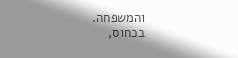והמשפחה.
בכחוס,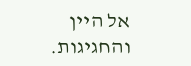אל היין והחגיגות.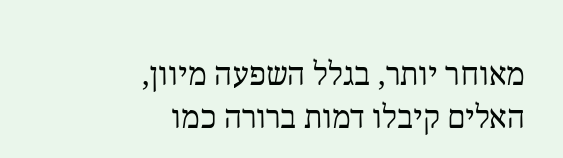מאוחר יותר, בגלל השפעה מיוון, האלים קיבלו דמות ברורה כמו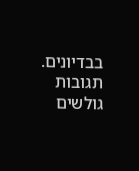בבדיונים.
תגובות גולשים